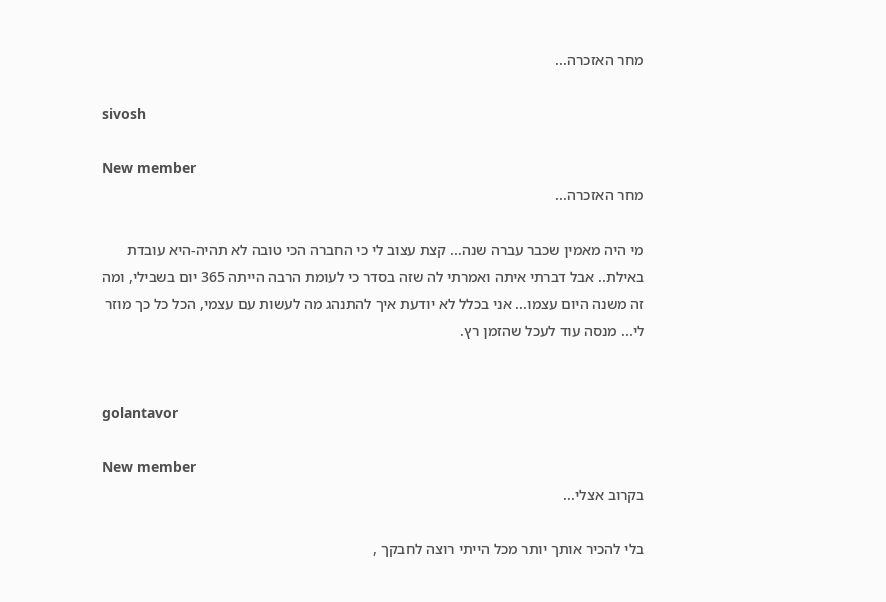מחר האזכרה...

sivosh

New member
מחר האזכרה...

מי היה מאמין שכבר עברה שנה... קצת עצוב לי כי החברה הכי טובה לא תהיה-היא עובדת באילת.. אבל דברתי איתה ואמרתי לה שזה בסדר כי לעומת הרבה הייתה 365 יום בשבילי, ומה זה משנה היום עצמו... אני בכלל לא יודעת איך להתנהג מה לעשות עם עצמי, הכל כל כך מוזר לי... מנסה עוד לעכל שהזמן רץ.


golantavor

New member
בקרוב אצלי...

בלי להכיר אותך יותר מכל הייתי רוצה לחבקך ,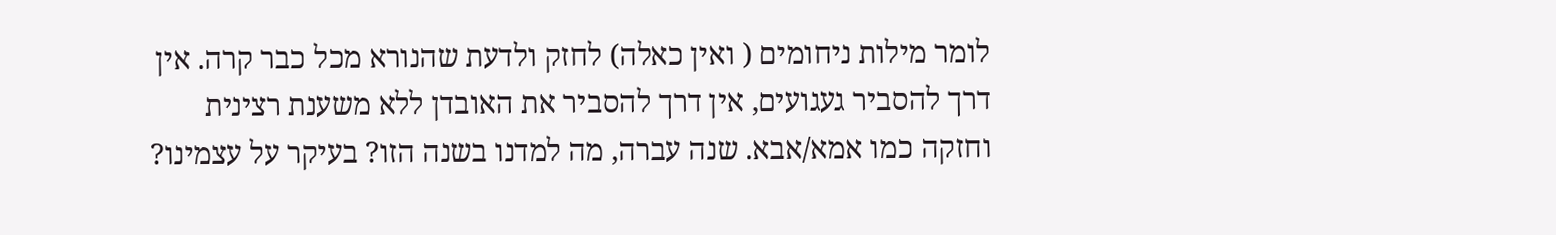לומר מילות ניחומים ( ואין כאלה) לחזק ולדעת שהנורא מכל כבר קרה. אין דרך להסביר געגועים, אין דרך להסביר את האובדן ללא משענת רצינית וחזקה כמו אמא/אבא. שנה עברה, מה למדנו בשנה הזו? בעיקר על עצמינו?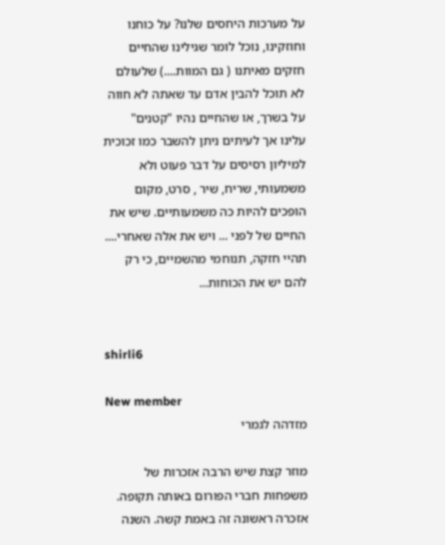על מערכות היחסים שלנו? על כוחנו וחוזקינו, נוכל לומר שגילינו שהחיים חזקים מאיתנו ( גם המוות....) שלעולם לא תוכל להבין אדם עד שאתה לא חווה על בשרך, או שהחיים נהיו "קטנים" עלינו אך לעיתים ניתן להשבר כמו זכוכית למיליון רסיסים על דבר פעוט ולא משמעותי, שריח, שיר , סרט, מקום הופכים להיות כה משמעותיים. שיש את החיים של לפני ... ויש את אלה שאחרי.... תהיי חזקה, תנוחמי מהשמיים, כי רק להם יש את הכוחות...


shirli6

New member
מזדהה לגמרי

מוזר קצת שיש הרבה אזכרות של משפחות חברי הפורום באותה תקופה. אזכרה ראשונה זה באמת קשה. השנה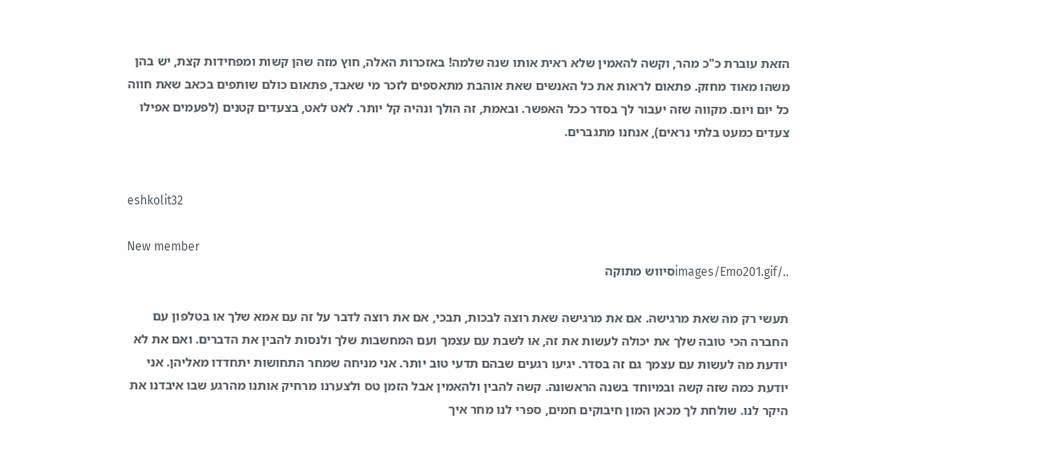הזאת עוברת כ"כ מהר, וקשה להאמין שלא ראית אותו שנה שלמה! באזכרות האלה, חוץ מזה שהן קשות ומפחידות קצת, יש בהן משהו מאוד מחזק. פתאום לראות את כל האנשים שאת אוהבת מתאספים לזכר מי שאבד, פתאום כולם שותפים בכאב שאת חווה כל יום ויום. מקווה שזה יעבור לך בסדר ככל האפשר. ובאמת, זה הולך ונהיה קל יותר. לאט לאט, בצעדים קטנים (לפעמים אפילו צעדים כמעט בלתי נראים), אנחנו מתגברים.


eshkolit32

New member
../images/Emo201.gifסיווש מתוקה

תעשי רק מה שאת מרגישה. אם את מרגישה שאת רוצה לבכות, תבכי, אם את רוצה לדבר על זה עם אמא שלך או בטלפון עם החברה הכי טובה שלך את יכולה לעשות את זה, או לשבת עם עצמך ועם המחשבות שלך ולנסות להבין את הדברים. ואם את לא יודעת מה לעשות עם עצמך גם זה בסדר. יגיעו רגעים שבהם תדעי טוב יותר. אני מניחה שמחר התחושות יתחדדו מאליהן. אני יודעת כמה שזה קשה ובמיוחד בשנה הראשונה. קשה להבין ולהאמין אבל הזמן טס ולצערנו מרחיק אותנו מהרגע שבו איבדנו את היקר לנו. שולחת לך מכאן המון חיבוקים חמים, ספרי לנו מחר איך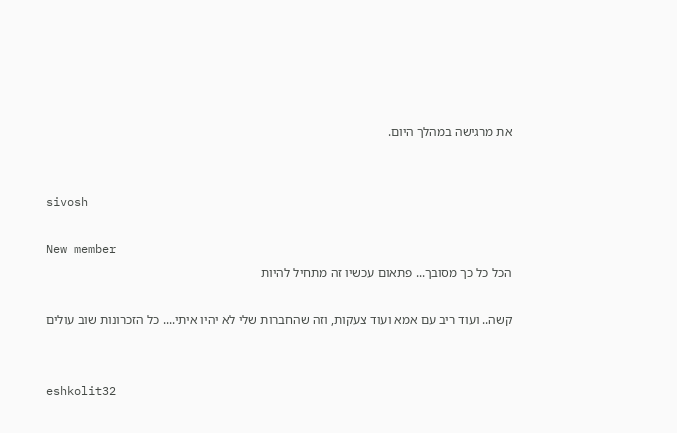את מרגישה במהלך היום.


sivosh

New member
הכל כל כך מסובך... פתאום עכשיו זה מתחיל להיות

קשה.. ועוד ריב עם אמא ועוד צעקות, וזה שהחברות שלי לא יהיו איתי.... כל הזכרונות שוב עולים


eshkolit32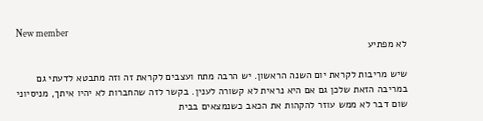New member
לא מפתיע

שיש מריבות לקראת יום השנה הראשון. יש הרבה מתח ועצבים לקראת זה וזה מתבטא לדעתי גם במריבה הזאת שלכן גם אם היא נראית לא קשורה לענין. בקשר לזה שהחברות לא יהיו איתך, מניסיוני שום דבר לא ממש עוזר להקהות את הכאב כשנמצאים בבית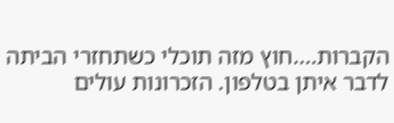הקברות....חוץ מזה תוכלי כשתחזרי הביתה לדבר איתן בטלפון. הזכרונות עולים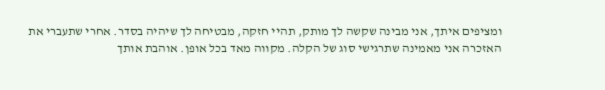ומציפים איתך, אני מבינה שקשה לך מותק, תהיי חזקה, מבטיחה לך שיהיה בסדר. אחרי שתעברי את האזכרה אני מאמינה שתרגישי סוג של הקלה. מקווה מאד בכל אופן. אוהבת אותך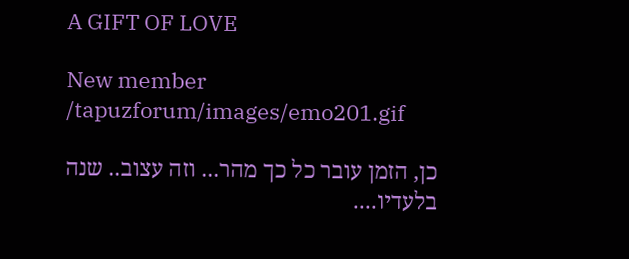A GIFT OF LOVE

New member
/tapuzforum/images/emo201.gif

כן, הזמן עובר כל כך מהר... וזה עצוב.. שנה בלעדיו....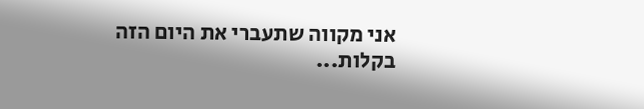אני מקווה שתעברי את היום הזה בקלות...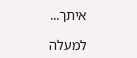איתך...

למעלה